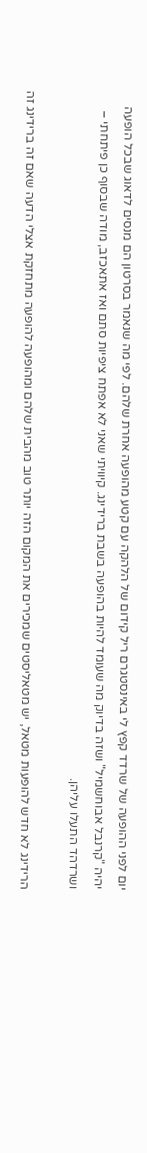יום לפני ההופעה של שרדד קפץ לי באינסטגרם ריל קידום של הלהקה עם קטע מהופעה אחרת שלהם. לפי מה שנאמר בסרטון הם מנסים לדאוג שבכל הופעה יהיה "קרנבל אבוחשמיל" ושזה בדיוק מה שעומד להיות בהופעה בשבת ברידינג. קיוויתי שאני לא אפתח ציפיות סתם ואז אתאכזב, מודה שבסוף כן פיתחתי – ושרדהד התעלו עליהן.

הרידינג לא חדש להופעות מטאל, יש מטאליסטים שמכירים את המקום הזה יותר טוב מהבית שלהם ומהופעה להופעה מתחזקת אצלי הדעה שאם זה ברידינג זה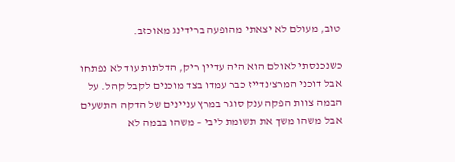טוב, מעולם לא יצאתי מהופעה ברידינג מאוכזב.

כשנכנסתי לאולם הוא היה עדיין ריק, הדלתות עוד לא נפתחו אבל דוכני המרצ'נדייז כבר עמדו בצד מוכנים לקבל קהל. על הבמה צוות הפקה ענק סוגר במרץ עניינים של הדקה התשעים אבל משהו משך את תשומת ליבי – משהו בבמה לא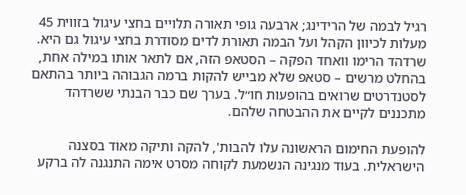רגיל לבמה של הרידינג; ארבעה גופי תאורה תלויים בחצי עיגול בזווית 45 מעלות לכיוון הקהל ועל הבמה תאורת לדים מסודרת בחצי עיגול גם היא. שרדהד הרימו וואחד הפקה – הסטאפ הזה, אם לתאר אותו במילה אחת, בהחלט מרשים – סטאפ שלא מבייש להקות ברמה הגבוהה ביותר בהתאם לסטנדרטים שרואים בהופעות חו״ל. בערך שם כבר הבנתי ששרדהד מתכננים לקיים את ההבטחה שלהם.

להופעת החימום הראשונה עלו להבות', להקה ותיקה מאוד בסצנה הישראלית. בעוד מנגינה הנשמעת לקוחה מסרט אימה התנגנה לה ברקע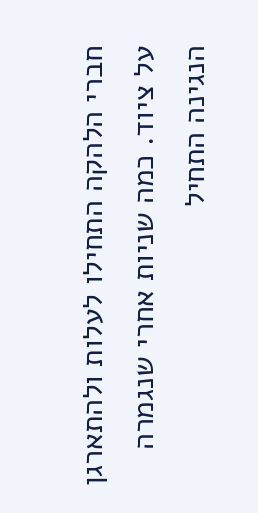חברי הלהקה התחילו לעלות ולהתארגן על ציוד. כמה שניות אחרי שנגמרה הנגינה התחיל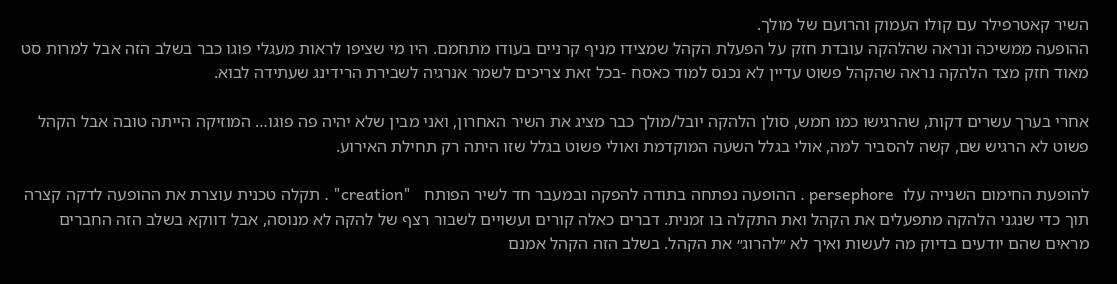השיר קאטרפילר עם קולו העמוק והרועם של מולך.
ההופעה ממשיכה ונראה שהלהקה עובדת חזק על הפעלת הקהל שמצידו מניף קרניים בעודו מתחמם. היו מי שציפו לראות מעגלי פוגו כבר בשלב הזה אבל למרות סט מאוד חזק מצד הלהקה נראה שהקהל פשוט עדיין לא נכנס למוד כאסח -בכל זאת צריכים לשמר אנרגיה לשבירת הרידינג שעתידה לבוא.

אחרי בערך עשרים דקות, שהרגישו כמו חמש, סולן הלהקה יובל/מולך כבר מציג את השיר האחרון, ואני מבין שלא יהיה פה פוגו… המוזיקה הייתה טובה אבל הקהל פשוט לא הרגיש שם, קשה להסביר למה, אולי בגלל השעה המוקדמת ואולי פשוט בגלל שזו היתה רק תחילת האירוע.

להופעת החימום השנייה עלו  persephore . ההופעה נפתחה בתודה להפקה ובמעבר חד לשיר הפותח   "creation" . תקלה טכנית עוצרת את ההופעה לדקה קצרה תוך כדי שנגני הלהקה מתפעלים את הקהל ואת התקלה בו זמנית. דברים כאלה קורים ועשויים לשבור רצף של להקה לא מנוסה, אבל דווקא בשלב הזה החברים מראים שהם יודעים בדיוק מה לעשות ואיך לא ״להרוג״ את הקהל. בשלב הזה הקהל אמנם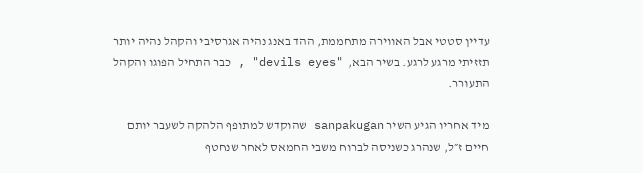עדיין סטטי אבל האווירה מתחממת, ההד באנג נהיה אגרסיבי והקהל נהיה יותר תזזיתי מרגע לרגע. בשיר הבא,  "devils eyes" , כבר התחיל הפוגו והקהל התעורר.

מיד אחריו הגיע השיר sanpakugan שהוקדש למתופף הלהקה לשעבר יותם חיים ז״ל, שנהרג כשניסה לברוח משבי החמאס לאחר שנחטף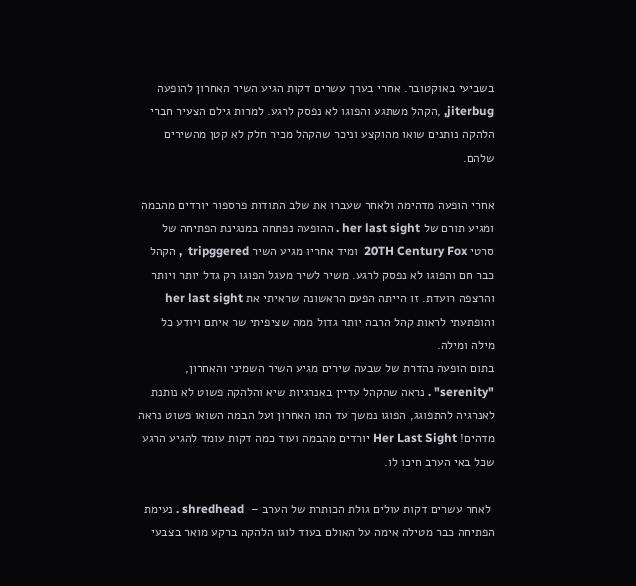בשביעי באוקטובר. אחרי בערך עשרים דקות הגיע השיר האחרון להופעה  jiterbug, ,הקהל משתגע והפוגו לא נפסק לרגע. למרות גילם הצעיר חברי הלהקה נותנים שואו מהוקצע וניכר שהקהל מכיר חלק לא קטן מהשירים שלהם.

אחרי הופעה מדהימה ולאחר שעברו את שלב התודות פרספור יורדים מהבמה ומגיע תורם של her last sight . ההופעה נפתחה במנגינת הפתיחה של סרטי 20TH Century Fox  ומיד אחריו מגיע השיר tripggered  , הקהל כבר חם והפוגו לא נפסק לרגע. משיר לשיר מעגל הפוגו רק גדל יותר ויותר והרצפה רועדת. זו הייתה הפעם הראשונה שראיתי את her last sight והופתעתי לראות קהל הרבה יותר גדול ממה שציפיתי שר איתם ויודע כל מילה ומילה.
בתום הופעה נהדרת של שבעה שירים מגיע השיר השמיני והאחרון, "serenity" . נראה שהקהל עדיין באנרגיות שיא והלהקה פשוט לא נותנת לאנרגיה להתפוגג, הפוגו נמשך עד התו האחרון ועל הבמה השואו פשוט נראה מדהים! Her Last Sight יורדים מהבמה ועוד כמה דקות עומד להגיע הרגע שכל באי הערב חיכו לו.

 לאחר עשרים דקות עולים גולת הכותרת של הערב –  shredhead . נעימת הפתיחה כבר מטילה אימה על האולם בעוד לוגו הלהקה ברקע מואר בצבעי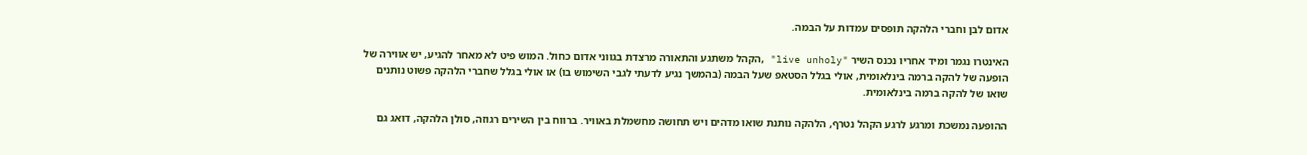אדום לבן וחברי הלהקה תופסים עמדות על הבמה.

האינטרו נגמר ומיד אחריו נכנס השיר "live unholy" ,הקהל משתגע והתאורה מרצדת בגווני אדום כחול. המוש פיט לא מאחר להגיע, יש אווירה של הופעה של להקה ברמה בינלאומית, אולי בגלל הסטאפ שעל הבמה (בהמשך נגיע לדעתי לגבי השימוש בו) או אולי בגלל שחברי הלהקה פשוט נותנים שואו של להקה ברמה בינלאומית.

ההופעה נמשכת ומרגע לרגע הקהל נטרף, הלהקה נותנת שואו מדהים ויש תחושה מחשמלת באוויר. ברווח בין השירים רגוזה, סולן הלהקה, דואג גם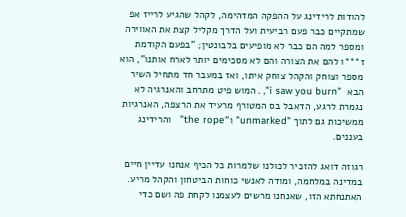להודות לרידינג על ההפקה המדהימה, לקהל שהגיע לרייז אפ שמתקיים כבר פעם רביעית ועל הדרך מקליל קצת את האווירה ומספר למה הם כבר לא מופיעים בלבונטין; "בפעם הקודמת ז***ו להם את הצורה והם לא מסכימים יותר לארח אותנו", הוא מספר וצוחק והקהל צוחק איתו, ואז במעבר חד מתחיל השיר הבא  "i saw you burn", . המוש פיט מתרחב והאנרגיה לא נגמרת לרגע, הדאבל בס המטורף מרעיד את הרצפה, האנרגיות ממשיכות גם לתוך "unmarked" ו"the rope"   והרידינג בעננים.

רגוזה דואג להזכיר לכולנו שלמרות כל הכיף אנחנו עדיין חיים במדינה במלחמה, ומודה לאנשי כוחות הביטחון והקהל מריע. האתנחתא הזו, שאנחנו מרשים לעצמנו לקחת פה ושם כדי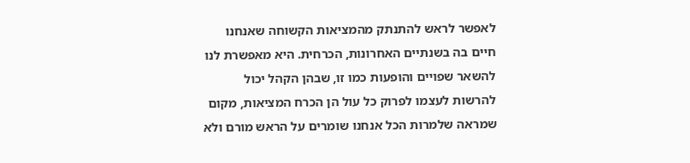לאפשר לראש להתנתק מהמציאות הקשוחה שאנחנו חיים בה בשנתיים האחרונות, הכרחית. היא מאפשרת לנו להשאר שפויים והופעות כמו זו, שבהן הקהל יכול להרשות לעצמו לפרוק כל עול הן הכרח המציאות, מקום שמראה שלמרות הכל אנחנו שומרים על הראש מורם ולא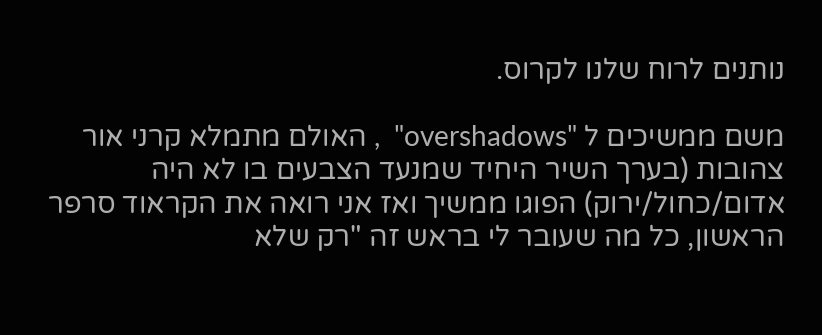נותנים לרוח שלנו לקרוס.

משם ממשיכים ל "overshadows"  , האולם מתמלא קרני אור צהובות (בערך השיר היחיד שמנעד הצבעים בו לא היה אדום/כחול/ירוק) הפוגו ממשיך ואז אני רואה את הקראוד סרפר הראשון, כל מה שעובר לי בראש זה "רק שלא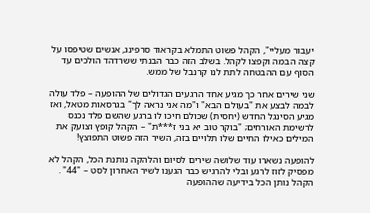יעבור מעליי", הקהל פשוט התמלא בקראוד סרפינג, אנשים שטיפסו על קצה הבמה וקפצו לקהל. בשלב הזה כבר הבנתי ששרדהד הולכים עד הסוף עם ההבטחה לתת לנו קרנבל של ממש.

שני שירים אחר כך מגיע אחד הרגעים הגדולים של ההופעה – פלד עולה לבמה לבצע את "בעולם הבא" ו"מה אני נראה לך" בגרסאות מטאל, ואז מגיע הסינגל החדש (יחסית) שכולם חיכו לו ברגע שהשם פלד נכנס לרשימת האורחים; "בוקר טוב יא בני ז***ת" – הקהל קופץ וצועק את המילים כאילו החיים שלו תלויים בזה, השיר הזה פשוט התפוצץ!

להופעה נשארו עוד שלושה שירים לסיום והלהקה נותנת הכל, הקהל לא מפסיק לזוז לרגע ובלי להרגיש כבר הגענו לשיר האחרון לסט – "44" . הקהל נותן הכל בידיעה שההופעה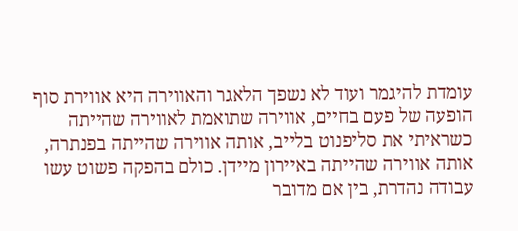עומדת להיגמר ועוד לא נשפך הלאגר והאווירה היא אווירת סוף הופעה של פעם בחיים, אווירה שתואמת לאווירה שהייתה כשראיתי את סליפנוט בלייב, אותה אווירה שהייתה בפנתרה, אותה אווירה שהייתה באיירון מיידן. כולם בהפקה פשוט עשו עבודה נהדרת, בין אם מדובר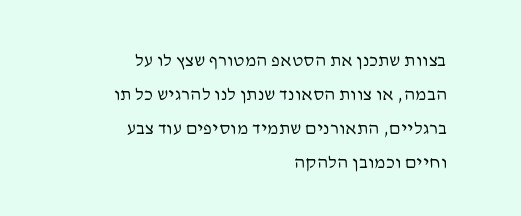בצוות שתכנן את הסטאפ המטורף שצץ לו על הבמה, או צוות הסאונד שנתן לנו להרגיש כל תו ברגליים, התאורנים שתמיד מוסיפים עוד צבע וחיים וכמובן הלהקה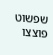שפשוט פוצצו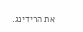את הרידינג.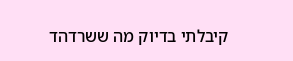קיבלתי בדיוק מה ששרדהד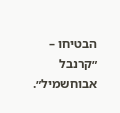הבטיחו – ״קרנבל אבוחשמיל״.